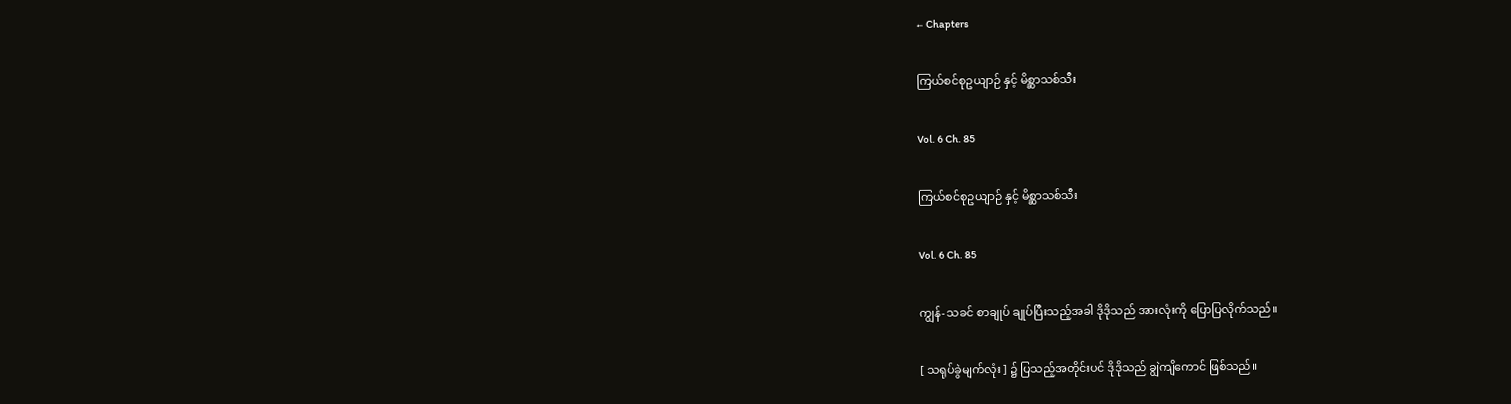← Chapters

ကြယ်စင်စုဥယျာဉ် နှင့် မိစ္ဆာသစ်သီး

Vol. 6 Ch. 85

ကြယ်စင်စုဥယျာဉ် နှင့် မိစ္ဆာသစ်သီး

Vol. 6 Ch. 85

ကျွန်-သခင် စာချုပ် ချုပ်ပြီးသည့်အခါ ဒိုဒိုသည် အားလုံးကို ပြောပြလိုက်သည်။

[ သရုပ်ခွဲမျက်လုံး ] ၌ ပြသည့်အတိုင်းပင် ဒိုဒိုသည် ချွဲကျိကောင် ဖြစ်သည်။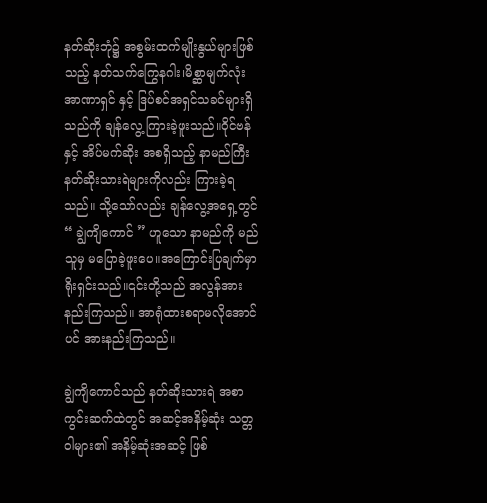နတ်ဆိုးဘုံ၌ အစွမ်းထက်မျိုးနွယ်များဖြစ်သည့် နတ်သက်ကြွေနဂါး၊မိစ္ဆာမျက်လုံး အာဏာရှင် နှင့် ဒြပ်စင်အရှင်သခင်များရှိသည်ကို ချန်လွေ့ ကြားခဲ့ဖူးသည်။ဝိုင်ဗန် နှင့် အိပ်မက်ဆိုး အစရှိသည့် နာမည်ကြီး နတ်ဆိုးသားရဲများကိုလည်း ကြားခဲ့ရသည်။ သို့သော်လည်း ချန်လွေ့အရှေ့တွင် “ ချွဲကျိကောင် ” ဟူသော နာမည်ကို မည်သူမှ မပြောခဲ့ဖူးပေ။အကြောင်းပြချက်မှာ ရိုးရှင်းသည်။၎င်းတို့သည် အလွန်အားနည်းကြသည်။ အာရုံထားစရာမလိုအောင်ပင် အားနည်းကြသည်။

ချွဲကျိကောင်သည် နတ်ဆိုးသားရဲ အစာကွင်းဆက်ထဲတွင် အဆင့်အနိမ့်ဆုံး သတ္တဝါများ၏ အနိမ့်ဆုံးအဆင့် ဖြစ်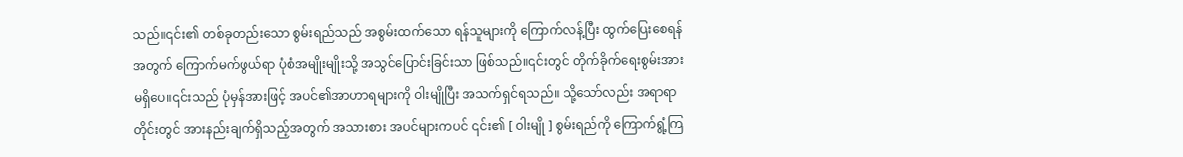သည်။၎င်း၏ တစ်ခုတည်းသော စွမ်းရည်သည် အစွမ်းထက်သော ရန်သူများကို ကြောက်လန့်ပြီး ထွက်ပြေးစေရန်အတွက် ကြောက်မက်ဖွယ်ရာ ပုံစံအမျိုးမျိုးသို့ အသွင်ပြောင်းခြင်းသာ ဖြစ်သည်။၎င်းတွင် တိုက်ခိုက်ရေးစွမ်းအား မရှိပေ။၎င်းသည် ပုံမှန်အားဖြင့် အပင်၏အာဟာရများကို ဝါးမျိုပြီး အသက်ရှင်ရသည်။ သို့သော်လည်း အရာရာတိုင်းတွင် အားနည်းချက်ရှိသည့်အတွက် အသားစား အပင်များကပင် ၎င်း၏ [ ဝါးမျို ] စွမ်းရည်ကို ကြောက်ရွံ့ကြ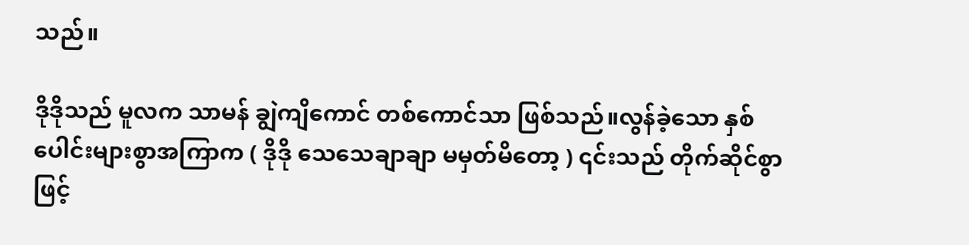သည်။

ဒိုဒိုသည် မူလက သာမန် ချွဲကျိကောင် တစ်ကောင်သာ ဖြစ်သည်။လွန်ခဲ့သော နှစ်ပေါင်းများစွာအကြာက ( ဒိုဒို သေသေချာချာ မမှတ်မိတော့ ) ၎င်းသည် တိုက်ဆိုင်စွာဖြင့်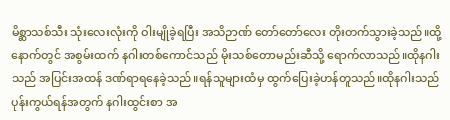မိစ္ဆာသစ်သီး သုံးလေးလုံးကို ဝါးမျိုခဲ့ရပြီး အသိဉာဏ် တော်တော်လေး တိုးတက်သွားခဲ့သည်။ထို့နောက်တွင် အစွမ်းထက် နဂါးတစ်ကောင်သည် မိုးသစ်တောမည်းဆီသို့ ရောက်လာသည်။ထိုနဂါးသည် အပြင်းအထန် ဒဏ်ရာရနေခဲ့သည်။ရန်သူများထံမှ ထွက်ပြေးခဲ့ဟန်တူသည်။ထိုနဂါးသည် ပုန်းကွယ်ရန်အတွက် နဂါးထွင်းစာ အ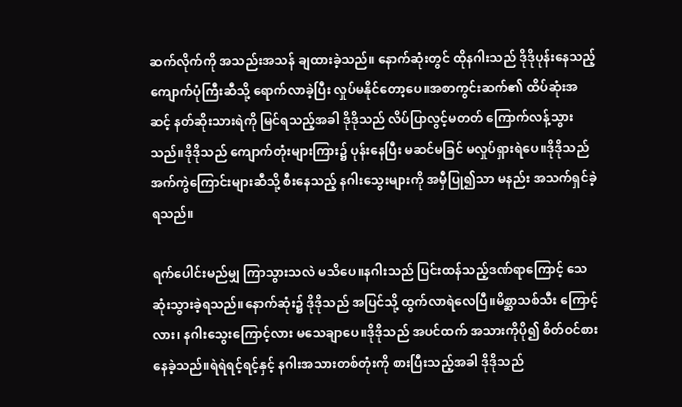ဆက်လိုက်ကို အသည်းအသန် ချထားခဲ့သည်။ နောက်ဆုံးတွင် ထိုနဂါးသည် ဒိုဒိုပုန်းနေသည့် ကျောက်ပုံကြီးဆီသို့ ရောက်လာခဲ့ပြီး လှုပ်မနိုင်တော့ပေ။အစာကွင်းဆက်၏ ထိပ်ဆုံးအဆင့် နတ်ဆိုးသားရဲကို မြင်ရသည့်အခါ ဒိုဒိုသည် လိပ်ပြာလွင့်မတတ် ကြောက်လန့်သွားသည်။ဒိုဒိုသည် ကျောက်တုံးများကြား၌ ပုန်းနေပြီး မဆင်မခြင် မလှုပ်ရှားရဲပေ။ဒိုဒိုသည် အက်ကွဲကြောင်းများ‌ဆီသို့ စီးနေသည့် နဂါးသွေးများကို အမှီပြု၍သာ မနည်း အသက်ရှင်ခဲ့ရသည်။

ရက်ပေါင်းမည်မျှ ကြာသွားသလဲ မသိပေ။နဂါးသည် ပြင်းထန်သည့်ဒဏ်ရာကြောင့် သေဆုံးသွားခဲ့ရသည်။နောက်ဆုံး၌ ဒိုဒိုသည် အပြင်သို့ ထွက်လာရဲလေပြီ။မိစ္ဆာသစ်သီး ကြောင့်လား၊ နဂါးသွေးကြောင့်လား မသေချာပေ။ဒိုဒိုသည် အပင်ထက် အသားကိုပို၍ စိတ်ဝင်စားနေခဲ့သည်။ရဲရဲရင့်ရင့်နှင့် နဂါးအသားတစ်တုံးကို စားပြီးသည့်အခါ ဒိုဒိုသည်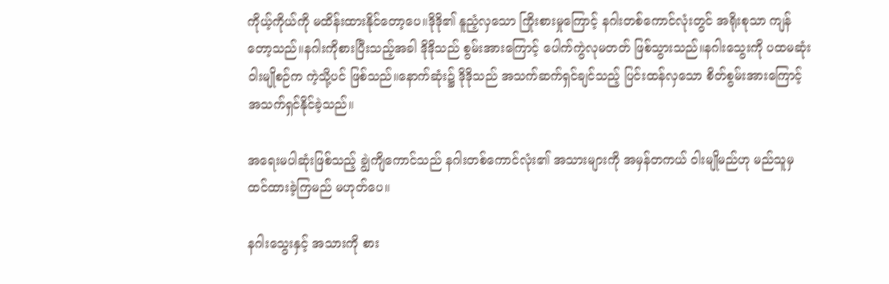ကိုယ့်ကိုယ်ကို မထိန်းထားနိုင်တော့ပေ။ဒိုဒို၏ နူညံ့လှသော ကြိုးစားမှုကြောင့် နဂါးတစ်ကောင်လုံးတွင် အရိုးစုသာ ကျန်တော့သည်။နဂါးကိုစားပြီးသည့်အခါ ဒိုဒိုသည် စွမ်းအားကြောင့် ပေါက်ကွဲလုမတတ် ဖြစ်သွားသည်။နဂါးသွေးကို ပထမဆုံး ဝါးမျိုစဉ်က ကဲ့သို့ပင် ဖြစ်သည်။နောက်ဆုံး၌ ဒိုဒိုသည် အသက်ဆက်ရှင်ချင်သည့် ပြင်းထန်လှသော စိတ်စွမ်းအားကြောင့် အသက်ရှင်နိုင်ခဲ့သည်။

အရေးမပါဆုံးဖြစ်သည့် ချွဲကျိကောင်သည် နဂါးတစ်ကောင်လုံး၏ အသားများကို အမှန်တကယ် ဝါးမျိုမည်ဟု မည်သူမှ ထင်ထားခဲ့ကြမည် မဟုတ်ပေ။

နဂါးသွေးနှင့် အသားကို စား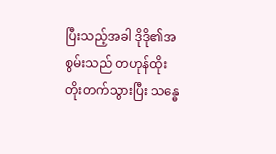ပြီးသည့်အခါ ဒိုဒို၏အစွမ်းသည် တဟုန်ထိုး တိုးတက်သွားပြီး သန္ဓေ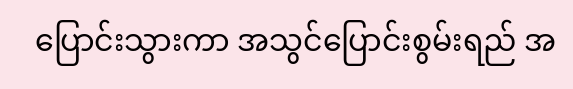ပြောင်းသွားကာ အသွင်ပြောင်းစွမ်းရည် အ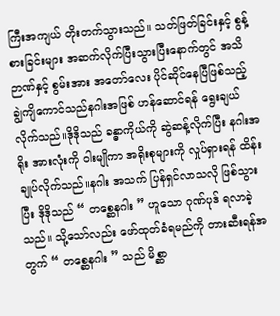ကြီးအကျယ် တိုးတက်သွားသည်။ သတ်ဖြတ်ခြင်းနှင့် စွန့်စားခြင်းများ အဆက်လိုက်ပြီးသွားပြီးနောက်တွင် အသိဉာဏ်နှင့် စွမ်းအား အတော်လေး ပိုင်ဆိုင်နေပြီဖြစ်သည့် ချွဲကျိကောင်သည်နဂါးအဖြစ် ဟန်ဆောင်ရန် ရွေးချယ်လိုက်သည်။ဒိုဒိုသည် ခန္ဓာကိုယ်ကို ဆွဲဆန့်လိုက်ပြီး နဂါးအရိုး အားလုံးကို ဝါးမျိုကာ အရိုးစုများကို လှုပ်ရှားရန် ထိန်းချုပ်လိုက်သည်။နဂါး အသက် ပြန်ရှင်လာသလို ဖြစ်သွားပြီး ဒိုဒိုသည် “ တစ္ဆေနဂါး ” ဟူသော ဂုဏ်ပုဒ် ရလာခဲ့သည်။ သို့သော်လည်း ဖော်ထုတ်ခံရမည်ကို တားဆီးရန်အတွက် “ တစ္ဆေနဂါး ” သည် မိစ္ဆာ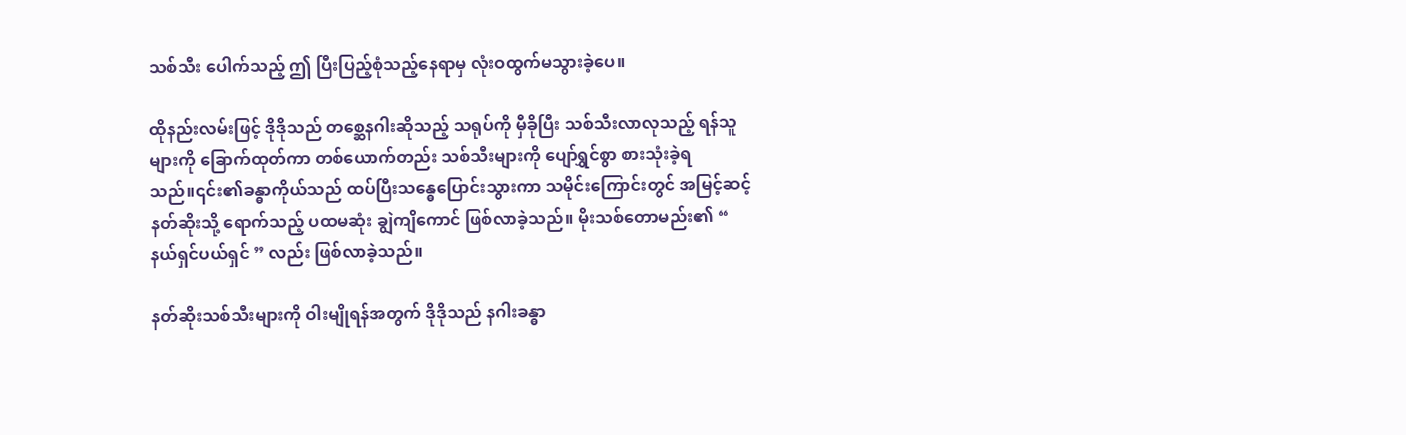သစ်သီး ပေါက်သည့် ဤ ပြီးပြည့်စုံသည့်နေရာမှ လုံးဝထွက်မသွားခဲ့ပေ။

ထိုနည်းလမ်းဖြင့် ဒိုဒိုသည် တစ္ဆေနဂါးဆိုသည့် သရုပ်ကို မှီခိုပြီး သစ်သီးလာလုသည့် ရန်သူများကို ခြောက်ထုတ်ကာ တစ်ယောက်တည်း သစ်သီးများကို ပျော်ရွှင်စွာ စားသုံးခဲ့ရသည်။၎င်း၏ခန္ဓာကိုယ်သည် ထပ်ပြီးသန္ဓေပြောင်းသွားကာ သမိုင်းကြောင်းတွင် အမြင့်ဆင့်နတ်ဆိုးသို့ ရောက်သည့် ပထမဆုံး ချွဲကျိကောင် ဖြစ်လာခဲ့သည်။ မိုးသစ်တောမည်း၏ “ နယ်ရှင်ပယ်ရှင် ” လည်း ဖြစ်လာခဲ့သည်။

နတ်ဆိုးသစ်သီးများကို ဝါးမျိုရန်အတွက် ဒိုဒိုသည် နဂါးခန္ဓာ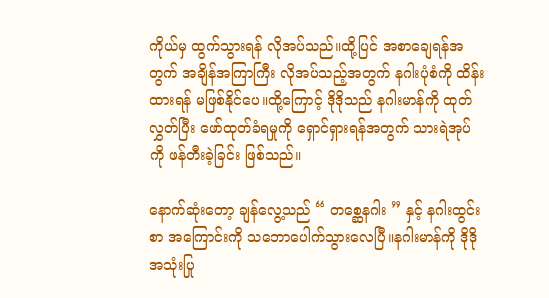ကိုယ်မှ ထွက်သွားရန် လိုအပ်သည်။ထို့ပြင် အစာချေရန်အတွက် အချိန်အကြာကြီး လိုအပ်သည့်အတွက် နဂါးပုံစံကို ထိန်းထားရန် မဖြစ်နိုင်ပေ။ထို့ကြောင့် ဒိုဒိုသည် နဂါးမာန်ကို ထုတ်လွှတ်ပြီး ဖော်ထုတ်ခံရမှုကို ရှောင်ရှားရန်အတွက် သားရဲအုပ်ကို ဖန်တီးခဲ့ခြင်း ဖြစ်သည်။

နောက်ဆုံးတော့ ချန်လွေ့သည် “ တစ္ဆေနဂါး ” နှင့် နဂါးထွင်းစာ အကြောင်းကို သဘောပေါက်သွားလေပြီ။နဂါးမာန်ကို ဒိုဒို အသုံးပြု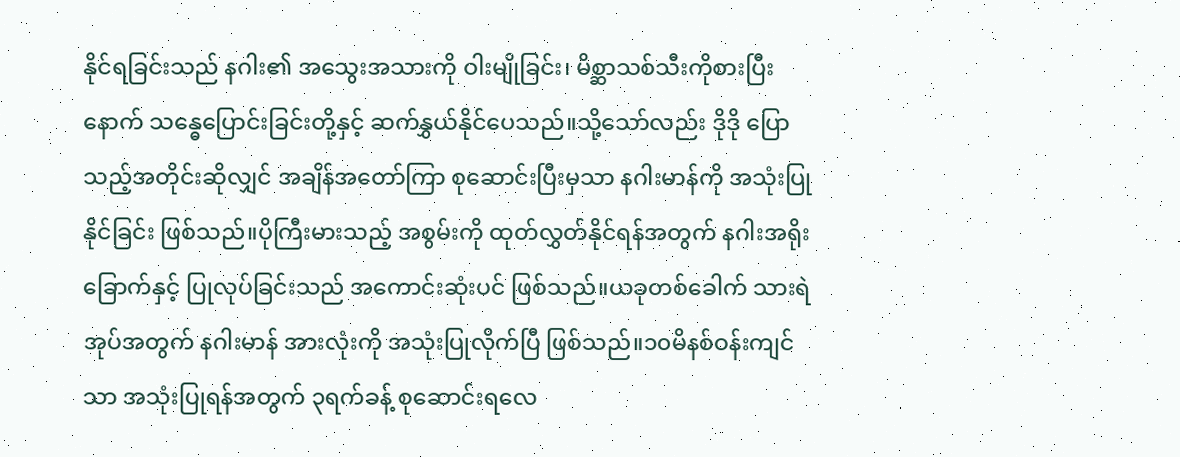နိုင်ရခြင်းသည် နဂါး၏ အသွေးအသားကို ဝါးမျိုခြင်း၊ မိစ္ဆာသစ်သီးကိုစားပြီးနောက် သန္ဓေပြောင်းခြင်းတို့နှင့် ဆက်နွှယ်နိုင်ပေသည်။သို့သော်လည်း ဒိုဒို ပြောသည့်အတိုင်းဆိုလျှင် အချိန်အတော်ကြာ စုဆောင်းပြီးမှသာ နဂါးမာန်ကို အသုံးပြုနိုင်ခြင်း ဖြစ်သည်။ပိုကြီးမားသည့် အစွမ်းကို ထုတ်လွှတ်နိုင်ရန်အတွက် နဂါးအရိုးခြောက်နှင့် ပြုလုပ်ခြင်းသည် အကောင်းဆုံးပင် ဖြစ်သည်။ယခုတစ်ခေါက် သားရဲအုပ်အတွက် နဂါးမာန် အားလုံးကို အသုံးပြုလိုက်ပြီ ဖြစ်သည်။၁၀မိနစ်ဝန်းကျင်သာ အသုံးပြုရန်အတွက် ၃ရက်ခန့် စုဆောင်းရလေ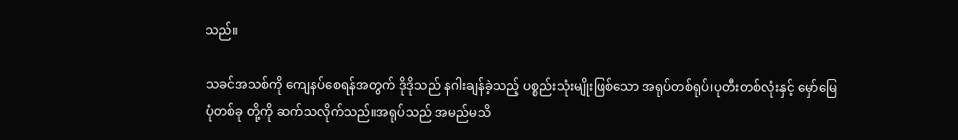သည်။

သခင်အသစ်ကို ကျေနပ်စေရန်အတွက် ဒိုဒိုသည် နဂါးချန်ခဲ့သည့် ပစ္စည်းသုံးမျိုးဖြစ်သော အရုပ်တစ်ရုပ်၊ပုတီးတစ်လုံးနှင့် မှော်မြေပုံတစ်ခု တို့ကို ဆက်သလိုက်သည်။အရုပ်သည် အမည်မသိ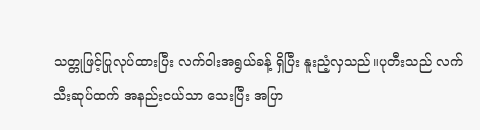သတ္တုဖြင့်ပြုလုပ်ထားပြီး လက်ဝါးအရွယ်ခန့် ရှိပြီး နူးညံ့လှသည်။ပုတီးသည် လက်သီးဆုပ်ထက် အနည်းငယ်သာ သေးပြီး အပြာ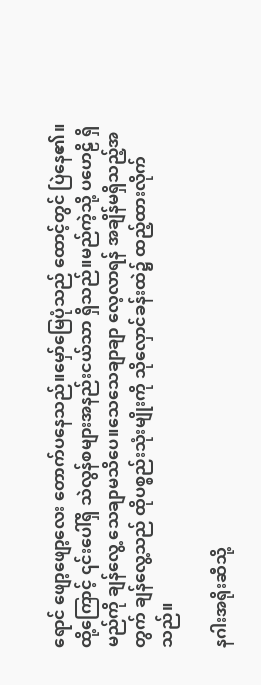ရောင် ဖျော့ဖျော့လေး တောက်ပနေသည်။မှော်မြေပုံသည် ထောင့်တွင် ပြဲနေ၏။ထို့ကြောင့် ၎င်းပေါ်ရှိ သဲလွန်စများအနည်းငယ်သာ ရှိသည်။မည်ကဲ့သို့ ပဟေဠိ ရှိမည်ကို ချန်လွေ့ သေချာမသိပေ။သေသေချာချာ လေ့လာရန် အချိန်မရှိသည့်အတွက် ချန်လွေ့သည် ထိုပစ္စည်းသုံးမျိုးကို သိုလှောင်ခန်းထဲ၌ ထည့်ထားလိုက်သည်။

နဂါးအရိုးဆီသို့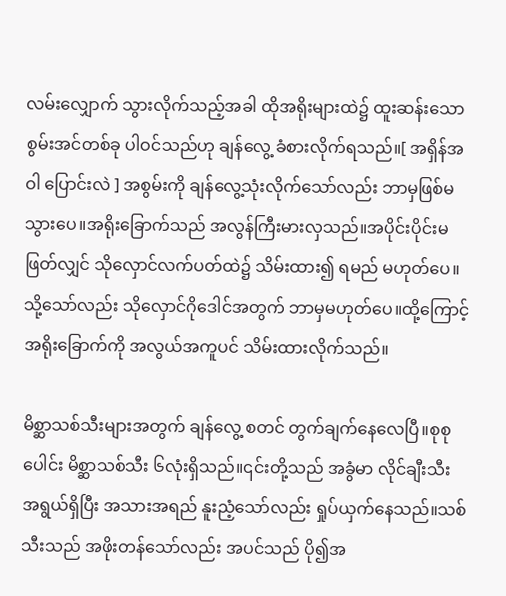လမ်းလျှောက် သွားလိုက်သည့်အခါ ထိုအရိုးများထဲ၌ ထူးဆန်းသော စွမ်းအင်တစ်ခု ပါဝင်သည်ဟု ချန်လွေ့ ခံစားလိုက်ရသည်။[ အရှိန်အဝါ ပြောင်းလဲ ] အစွမ်းကို ချန်လွေ့သုံးလိုက်သော်လည်း ဘာမှဖြစ်မသွားပေ။အရိုးခြောက်သည် အလွန်ကြီးမားလှသည်။အပိုင်းပိုင်းမဖြတ်လျှင် သိုလှောင်လက်ပတ်ထဲ၌ သိမ်းထား၍ ရမည် မဟုတ်ပေ။သို့သော်လည်း သိုလှောင်ဂိုဒေါင်အတွက် ဘာမှမဟုတ်ပေ။ထို့ကြောင့် အရိုးခြောက်ကို အလွယ်အကူပင် သိမ်းထားလိုက်သည်။

မိစ္ဆာသစ်သီးများအတွက် ချန်လွေ့ စတင် တွက်ချက်နေလေပြီ။စုစုပေါင်း မိစ္ဆာသစ်သီး ၆လုံးရှိသည်။၎င်းတို့သည် အခွံမာ လိုင်ချီးသီး အရွယ်ရှိပြီး အသားအရည် နူးညံ့သော်လည်း ရှုပ်ယှက်နေသည်။သစ်သီးသည် အဖိုးတန်သော်လည်း အပင်သည် ပို၍အ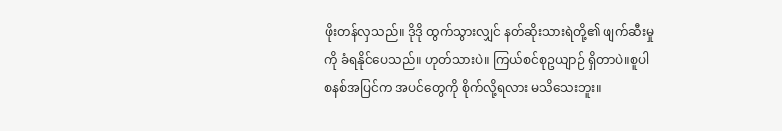ဖိုးတန်လှသည်။ ဒိုဒို ထွက်သွားလျှင် နတ်ဆိုးသားရဲတို့၏ ဖျက်ဆီးမှုကို ခံရနိုင်ပေသည်။ ဟုတ်သားပဲ။ ကြယ်စင်စုဥယျာဉ် ရှိတာပဲ။စူပါစနစ်အပြင်က အပင်တွေကို စိုက်လို့ရလား မသိသေးဘူး။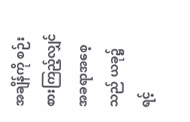အချိန်ကို စဉ်းစားကြည့်လျှင် အခရာအစေ့သည် ယခု၌ ရင့်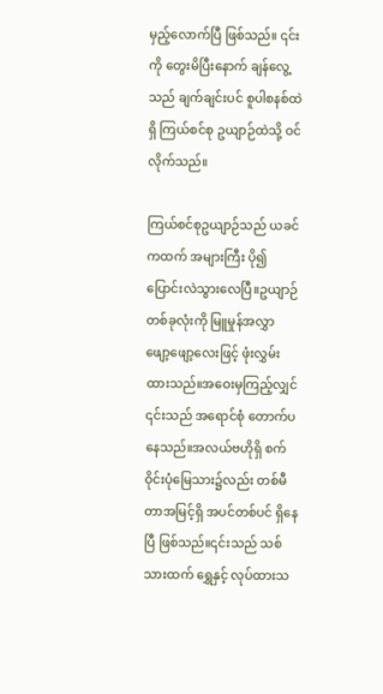မှည့်လောက်ပြီ ဖြစ်သည်။ ၎င်းကို တွေးမိပြီးနောက် ချန်လွေ့သည် ချက်ချင်းပင် စူပါစနစ်ထဲရှိ ကြယ်စင်စု ဥယျာဉ်ထဲသို့ ဝင်လိုက်သည်။

ကြယ်စင်စုဥယျာဉ်သည် ယခင်ကထက် အများကြီး ပို၍ပြောင်းလဲသွားလေပြီ။ဥယျာဉ် တစ်ခုလုံးကို မြူမှုန်အလွှာ ဖျော့ဖျော့လေးဖြင့် ဖုံးလွှမ်းထားသည်။အဝေးမှကြည့်လျှင် ၎င်းသည် အရောင်စုံ တောက်ပနေသည်။အလယ်ဗဟိုရှိ စက်ဝိုင်းပုံမြေသား၌လည်း တစ်မီတာအမြင့်ရှိ အပင်တစ်ပင် ရှိနေပြီ ဖြစ်သည်။၎င်းသည် သစ်သားထက် ရွှေနှင့် လုပ်ထားသ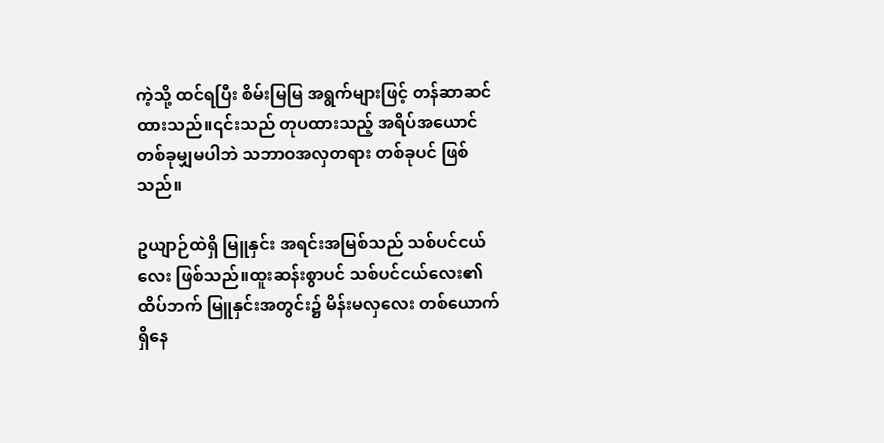ကဲ့သို့ ထင်ရပြီး စိမ်းမြမြ အရွက်များဖြင့် တန်ဆာဆင်ထားသည်။၎င်းသည် တုပထားသည့် အရိပ်အယောင် တစ်ခုမျှမပါဘဲ သဘာဝအလှတရား တစ်ခုပင် ဖြစ်သည်။

ဥယျာဉ်ထဲရှိ မြူနှင်း အရင်းအမြစ်သည် သစ်ပင်ငယ်လေး ဖြစ်သည်။ထူးဆန်းစွာပင် သစ်ပင်ငယ်လေး၏ ထိပ်ဘက် မြူနှင်းအတွင်း၌ မိန်းမလှလေး တစ်ယောက် ရှိနေ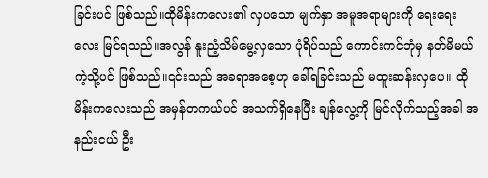ခြင်းပင် ဖြစ်သည်။ထိုမိန်းကလေး၏ လှပသော မျက်နှာ အမူအရာများကို ရေးရေးလေး မြင်ရသည်။အလွန် နူးညံ့သိမ်မွေ့လှသော ပုံရိပ်သည် ကောင်းကင်ဘုံမှ နတ်မိမယ် ကဲ့သို့ပင် ဖြစ်သည်။၎င်းသည် အခရာအစေ့ဟု ခေါ်ရခြင်းသည် မထူးဆန်းလှပေ။ ထိုမိန်းကလေးသည် အမှန်တကယ်ပင် အသက်ရှိနေပြီး ချန်လွေ့ကို မြင်လိုက်သည့်အခါ အနည်းငယ် ဦး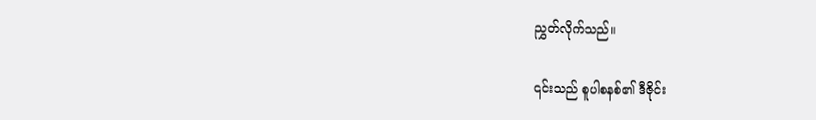ညွှတ်လိုက်သည်။

၎င်းသည် စူပါစနစ်၏ ဒီဇိုင်း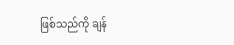ဖြစ်သည်ကို ချန်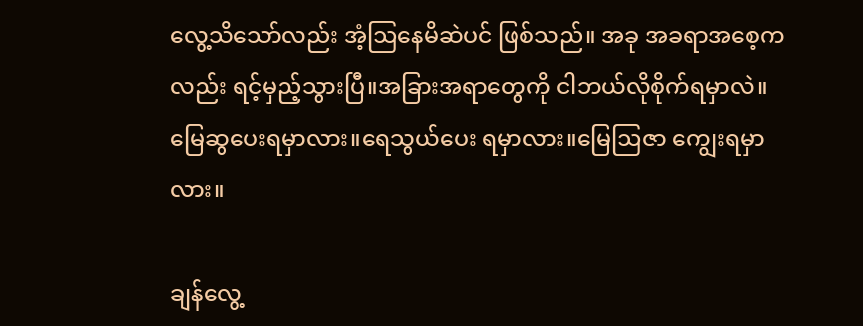လွေ့သိသော်လည်း အံ့ဩနေမိဆဲပင် ဖြစ်သည်။ အခု အခရာအစေ့ကလည်း ရင့်မှည့်သွားပြီ။အခြားအရာတွေကို ငါဘယ်လိုစိုက်ရမှာလဲ။မြေဆွပေးရမှာလား။ရေသွယ်ပေး ရမှာလား။မြေဩဇာ ကျွေးရမှာလား။

ချန်လွေ့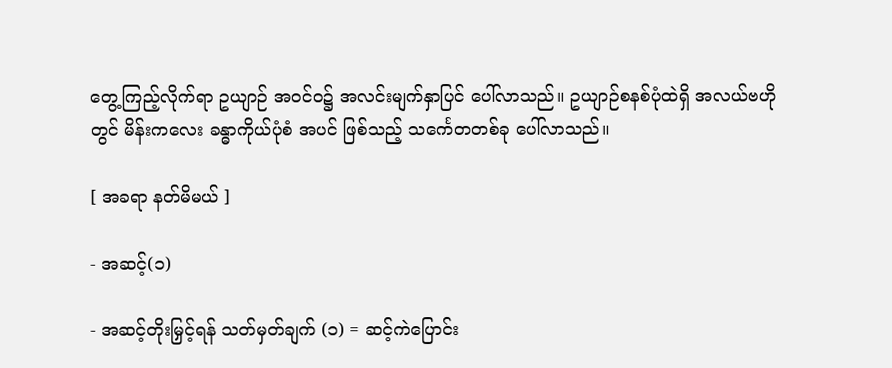တွေ့ကြည့်လိုက်ရာ ဥယျာဉ် အဝင်ဝ၌ အလင်းမျက်နှာပြင် ပေါ်လာသည်။ ဥယျာဉ်စနစ်ပုံထဲရှိ အလယ်ဗဟိုတွင် မိန်းကလေး ခန္ဓာကိုယ်ပုံစံ အပင် ဖြစ်သည့် သင်္ကေတတစ်ခု ပေါ်လာသည်။

[ အခရာ နတ်မိမယ် ]

- အဆင့်(၁)

- အဆင့်တိုးမြှင့်ရန် သတ်မှတ်ချက် (၁) = ဆင့်ကဲပြောင်း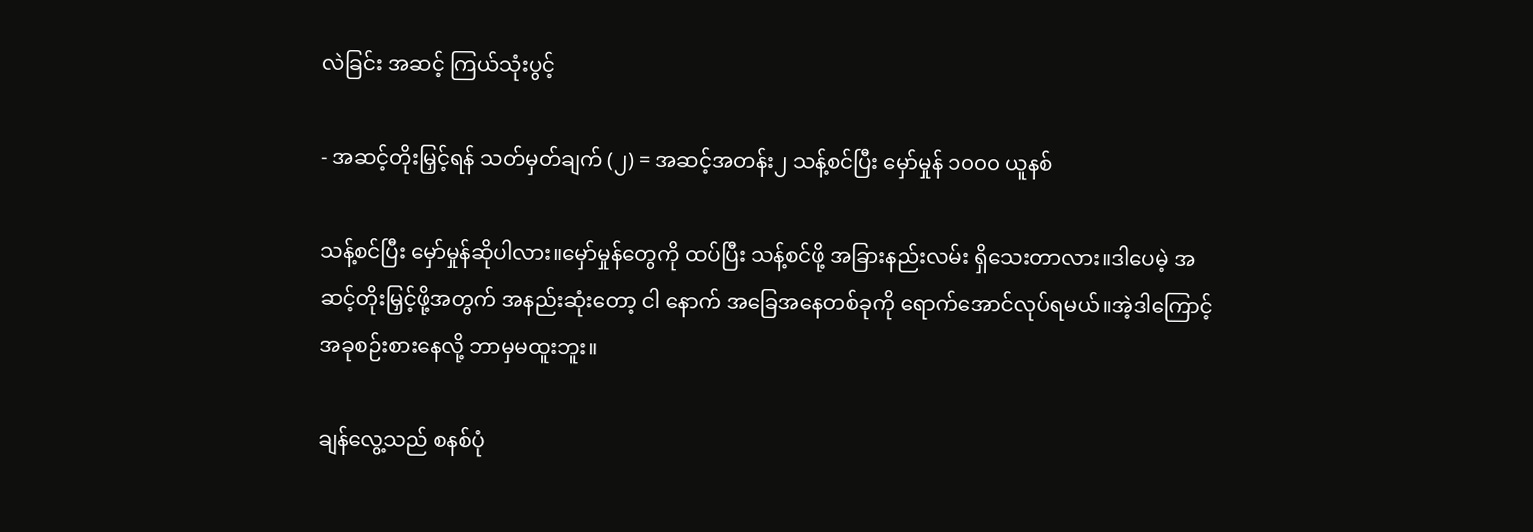လဲခြင်း အဆင့် ကြယ်သုံးပွင့်

- အဆင့်တိုးမြှင့်ရန် သတ်မှတ်ချက် (၂) = အဆင့်အတန်း၂ သန့်စင်ပြီး မှော်မှုန် ၁၀၀၀ ယူနစ်

သန့်စင်ပြီး မှော်မှုန်ဆိုပါလား။မှော်မှုန်တွေကို ထပ်ပြီး သန့်စင်ဖို့ အခြားနည်းလမ်း ရှိသေးတာလား။ဒါပေမဲ့ အဆင့်တိုးမြှင့်ဖို့အတွက် အနည်းဆုံးတော့ ငါ နောက် အခြေအနေတစ်ခုကို ရောက်အောင်လုပ်ရမယ်။အဲ့ဒါကြောင့် အခုစဉ်းစားနေလို့ ဘာမှမထူးဘူး။

ချန်လွေ့သည် စနစ်ပုံ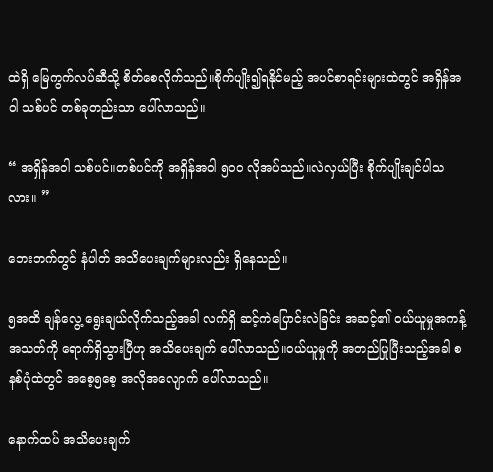ထဲရှိ မြေကွက်လပ်ဆီသို့ စိတ်စေလိုက်သည်။စိုက်ပျိုး၍ရနိုင်မည့် အပင်စာရင်းများထဲတွင် အရှိန်အဝါ သစ်ပင် တစ်ခုတည်းသာ ပေါ်လာသည်။

“ အရှိန်အဝါ သစ်ပင်။တစ်ပင်ကို အရှိန်အဝါ ၅၀၀ လိုအပ်သည်။လဲလှယ်ပြီး စိုက်ပျိုးချင်ပါသလား။ ”

ဘေးဘက်တွင် နံပါတ် အသိပေးချက်များလည်း ရှိနေသည်။

၅အထိ ချန်လွေ့ ရွေးချယ်လိုက်သည့်အခါ လက်ရှိ ဆင့်ကဲပြောင်းလဲခြင်း အဆင့်၏ ဝယ်ယူမှုအကန့်အသတ်ကို ရောက်ရှိသွားပြီဟု အသိပေးချက် ပေါ်လာသည်။ဝယ်ယူမှုကို အတည်ပြုပြီးသည့်အခါ စနစ်ပုံထဲတွင် အစေ့၅စေ့ အလိုအလျောက် ပေါ်လာသည်။

နောက်ထပ် အသိပေးချက်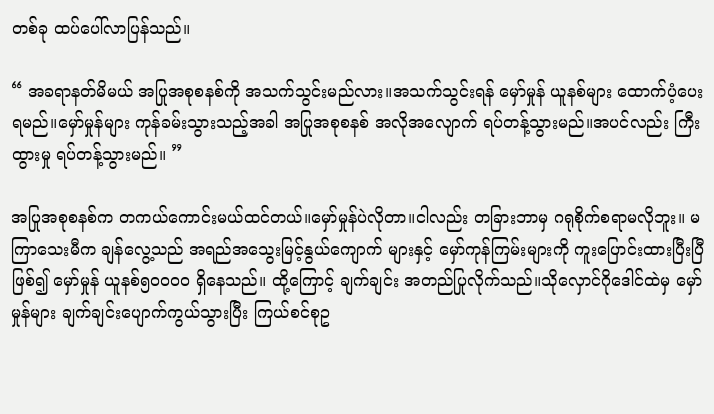တစ်ခု ထပ်ပေါ်လာပြန်သည်။

“ အခရာနတ်မိမယ် အပြုအစုစနစ်ကို အသက်သွင်းမည်လား။အသက်သွင်းရန် မှော်မှုန် ယူနစ်များ ထောက်ပံ့ပေးရမည်။မှော်မှုန်များ ကုန်ခမ်းသွားသည့်အခါ အပြုအစုစနစ် အလိုအလျောက် ရပ်တန့်သွားမည်။အပင်လည်း ကြီးထွားမှု ရပ်တန့်သွားမည်။ ”

အပြုအစုစနစ်က တကယ်ကောင်းမယ်ထင်တယ်။မှော်မှုန်ပဲလိုတာ။ငါလည်း တခြားဘာမှ ဂရုစိုက်စရာမလိုဘူး။ မကြာသေးမီက ချန်လွေ့သည် အရည်အသွေးမြင့်နွယ်ကျောက် များနှင့် မှော်ကုန်ကြမ်းများကို ကူးပြောင်းထားပြီးပြီဖြစ်၍ မှော်မှုန် ယူနစ်၅၀၀၀၀ ရှိနေသည်။ ထို့ကြောင့် ချက်ချင်း အတည်ပြုလိုက်သည်။သိုလှောင်ဂိုဒေါင်ထဲမှ မှော်မှုန်များ ချက်ချင်းပျောက်ကွယ်သွားပြီး ကြယ်စင်စုဥ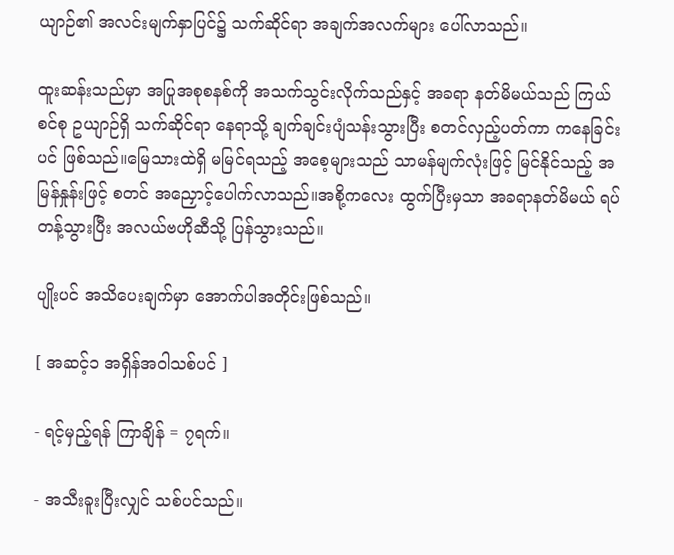ယျာဉ်၏ အလင်းမျက်နှာပြင်၌ သက်ဆိုင်ရာ အချက်အလက်များ ပေါ်လာသည်။

ထူးဆန်းသည်မှာ အပြုအစုစနစ်ကို အသက်သွင်းလိုက်သည်နှင့် အခရာ နတ်မိမယ်သည် ကြယ်စင်စု ဥယျာဉ်ရှိ သက်ဆိုင်ရာ နေရာသို့ ချက်ချင်းပျံသန်းသွားပြီး စတင်လှည့်ပတ်ကာ ကနေခြင်းပင် ဖြစ်သည်။မြေသားထဲရှိ မမြင်ရသည့် အစေ့များသည် သာမန်မျက်လုံးဖြင့် မြင်နိုင်သည့် အမြန်နှုန်းဖြင့် စတင် အညှောင့်ပေါက်လာသည်။အစို့ကလေး ထွက်ပြီးမှသာ အခရာနတ်မိမယ် ရပ်တန့်သွားပြီး အလယ်ဗဟိုဆီသို့ ပြန်သွားသည်။

ပျိုးပင် အသိပေးချက်မှာ အောက်ပါအတိုင်းဖြစ်သည်။

[ အဆင့်၁ အရှိန်အဝါသစ်ပင် ]

- ရင့်မှည့်ရန် ကြာချိန် = ၇ရက်။

- အသီးခူးပြီးလျှင် သစ်ပင်သည်။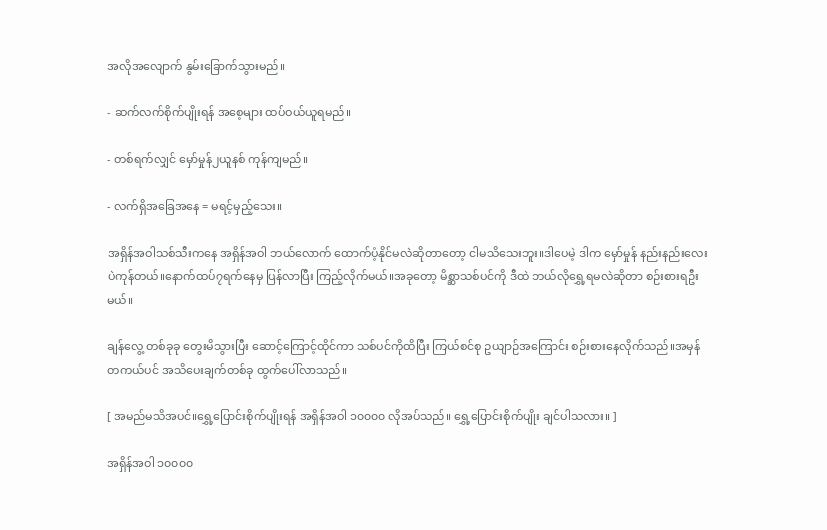အလိုအလျောက် နွမ်းခြောက်သွားမည်။

- ဆက်လက်စိုက်ပျိုးရန် အစေ့များ ထပ်ဝယ်ယူရမည်။

- တစ်ရက်လျှင် မှော်မှုန်၂ယူနစ် ကုန်ကျမည်။

- လက်ရှိအခြေအနေ = မရင့်မှည့်သေး။

အရှိန်အဝါသစ်သီးကနေ အရှိန်အဝါ ဘယ်လောက် ထောက်ပံ့နိုင်မလဲဆိုတာတော့ ငါမသိသေးဘူး။ဒါပေမဲ့ ဒါက မှော်မှုန် နည်းနည်းလေးပဲကုန်တယ်။နောက်ထပ်၇ရက်နေမှ ပြန်လာပြီး ကြည့်လိုက်မယ်။အခုတော့ မိစ္ဆာသစ်ပင်ကို ဒီထဲ ဘယ်လိုရွှေ့ရမလဲဆိုတာ စဉ်းစားရဦးမယ်။

ချန်လွေ့ တစ်ခုခု တွေးမိသွားပြီး ဆောင့်ကြောင့်ထိုင်ကာ သစ်ပင်ကိုထိပြီး ကြယ်စင်စု ဥယျာဉ်အကြောင်း စဉ်းစားနေလိုက်သည်။အမှန်တကယ်ပင် အသိပေးချက်တစ်ခု ထွက်ပေါ်လာသည်။

[ အမည်မသိအပင်။ရွှေ့ပြောင်းစိုက်ပျိုးရန် အရှိန်အဝါ ၁၀၀၀၀ လိုအပ်သည်။ ရွှေ့ပြောင်းစိုက်ပျိုး ချင်ပါသလား။ ]

အရှိန်အဝါ ၁၀၀၀၀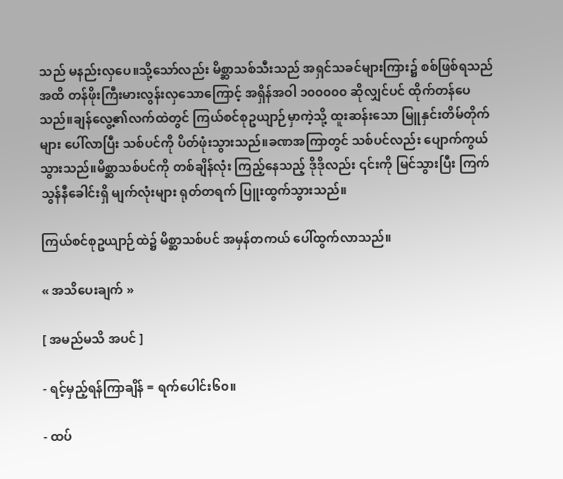သည် မနည်းလှပေ။သို့သော်လည်း မိစ္ဆာသစ်သီးသည် အရှင်သခင်များကြား၌ စစ်ဖြစ်ရသည်အထိ တန်ဖိုးကြီးမားလွန်းလှသောကြောင့် အရှိန်အဝါ ၁၀၀၀၀၀ ဆိုလျှင်ပင် ထိုက်တန်ပေသည်။ချန်လွေ့၏လက်ထဲတွင် ကြယ်စင်စုဥယျာဉ်မှာကဲ့သို့ ထူးဆန်းသော မြူနှင်းတိမ်တိုက်များ ပေါ်လာပြီး သစ်ပင်ကို ပိတ်ဖုံးသွားသည်။ခဏအကြာတွင် သစ်ပင်လည်း ပျောက်ကွယ်သွားသည်။မိစ္ဆာသစ်ပင်ကို တစ်ချိန်လုံး ကြည့်နေသည့် ဒိုဒိုလည်း ၎င်းကို မြင်သွားပြီး ကြက်သွန်နီခေါင်းရှိ မျက်လုံးများ ရုတ်တရက် ပြူးထွက်သွားသည်။

ကြယ်စင်စုဥယျာဉ်ထဲ၌ မိစ္ဆာသစ်ပင် အမှန်တကယ် ပေါ်ထွက်လာသည်။

« အသိပေးချက် »

[ အမည်မသိ အပင် ]

- ရင့်မှည့်ရန်ကြာချိန် = ရက်ပေါင်း၆၀။

- ထပ်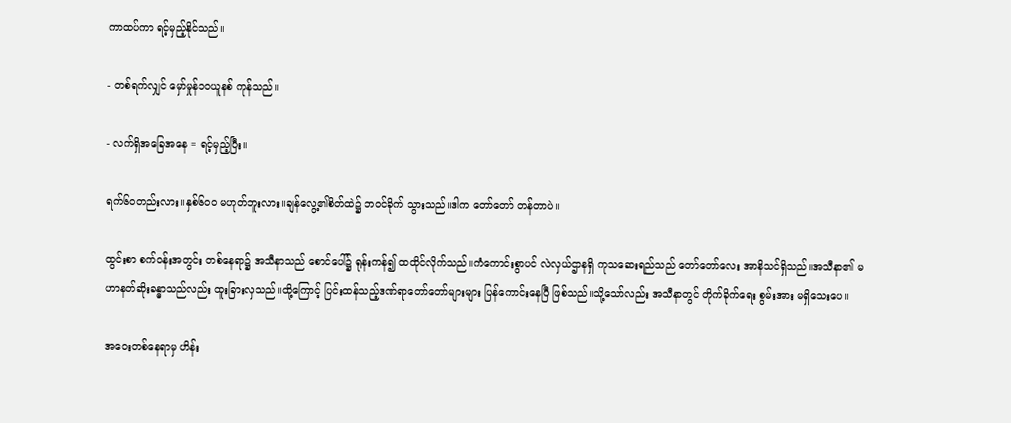ကာထပ်ကာ ရင့်မှည့်နိုင်သည်။

- တစ်ရက်လျှင် မှော်မှုန်၁၀ယူနစ် ကုန်သည်။

- လက်ရှိအခြေအနေ = ရင့်မှည့်ပြီး။

ရက်၆၀တည်းလား။နှစ်၆၀၀ မဟုတ်ဘူးလား။ချန်လွေ့၏စိတ်ထဲ၌ ဘဝင်ခိုက် သွားသည်။ဒါက တော်တော် တန်တာပဲ။

ထွင်းစာ စက်ဝန်းအတွင်း တစ်နေရာ၌ အသီနာသည် စောင်ပေါ်၌ ရုန်းကန်၍ ထထိုင်လိုက်သည်။ကံကောင်းစွာပင် လဲလှယ်ဌာနရှိ ကုသဆေးရည်သည် တော်တော်လေး အာနိသင်ရှိသည်။အသီနာ၏ မဟာနတ်ဆိုးခန္ဓာသည်လည်း ထူးခြားလှသည်။ထို့ကြောင့် ပြင်းထန်သည့်ဒဏ်ရာတော်တော်များများ ပြန်ကောင်းနေပြီ ဖြစ်သည်။သို့သော်လည်း အသီနာတွင် တိုက်ခိုက်ရေး စွမ်းအား မရှိသေးပေ။

အဝေးတစ်နေရာမှ ဟိန်း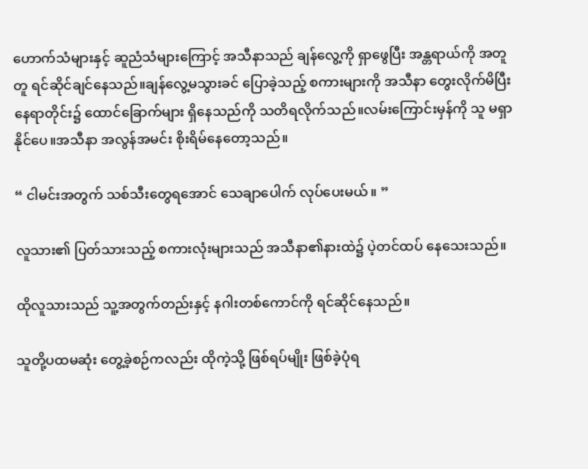ဟောက်သံများနှင့် ဆူညံသံများကြောင့် အသီနာသည် ချန်လွေ့ကို ရှာဖွေပြီး အန္တရာယ်ကို အတူတူ ရင်ဆိုင်ချင်‌နေသည်။ချန်လွေ့မသွားခင် ပြောခဲ့သည့် စကားများကို အသီနာ တွေးလိုက်မိပြီး နေရာတိုင်း၌ ထောင်ခြောက်များ ရှိနေသည်ကို သတိရလိုက်သည်။လမ်းကြောင်းမှန်ကို သူ မရှာနိုင်ပေ။အသီနာ အလွန်အမင်း စိုးရိမ်နေတော့သည်။

“ ငါမင်းအတွက် သစ်သီးတွေရအောင် သေချာပေါက် လုပ်ပေးမယ်။ ”

လူသား၏ ပြတ်သားသည့် စကားလုံးများသည် အသီနာ၏နားထဲ၌ ပဲ့တင်ထပ် နေသေးသည်။

ထိုလူသားသည် သူ့အတွက်တည်းနှင့် နဂါးတစ်ကောင်ကို ရင်ဆိုင်နေသည်။

သူတို့ပထမဆုံး တွေ့ခဲ့စဉ်ကလည်း ထိုကဲ့သို့ ဖြစ်ရပ်မျိုး ဖြစ်ခဲ့ပုံရ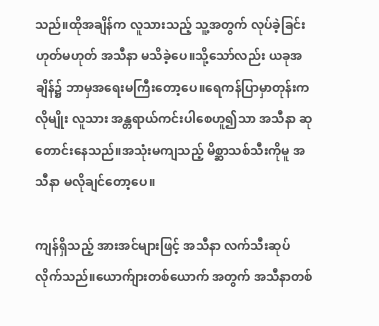သည်။ထိုအချိန်က လူသားသည့် သူ့အတွက် လုပ်ခဲ့ခြင်း ဟုတ်မဟုတ် အသီနာ မသိခဲ့ပေ။သို့သော်လည်း ယခုအချိန်၌ ဘာမှအရေးမကြီးတော့ပေ။ရေကန်ပြာမှာတုန်းကလိုမျိုး လူသား အန္တရာယ်ကင်းပါစေဟူ၍သာ အသီနာ ဆုတောင်းနေသည်။အသုံးမကျသည့် မိစ္ဆာသစ်သီးကိုမူ အသီနာ မလိုချင်တော့ပေ။

ကျန်ရှိသည့် အားအင်များဖြင့် အသီနာ လက်သီးဆုပ်လိုက်သည်။ယောက်ျားတစ်ယောက် အတွက် အသီနာတစ်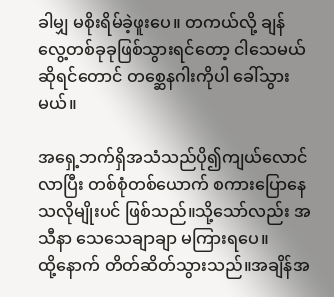ခါမျှ မစိုးရိမ်ခဲ့ဖူးပေ။ တကယ်လို့ ချန်လွေ့တစ်ခုခုဖြစ်သွားရင်တော့ ငါသေမယ်ဆိုရင်တောင် တစ္ဆေနဂါးကိုပါ ခေါ်သွားမယ်။

အရှေ့ဘက်ရှိအသံသည်ပို၍ကျယ်လောင်လာပြီး တစ်စုံတစ်ယောက် စကားပြောနေ သလိုမျိုးပင် ဖြစ်သည်။သို့သော်လည်း အသီနာ သေသေချာချာ မကြားရပေ။ထို့‌နောက် တိတ်ဆိတ်သွားသည်။အချိန်အ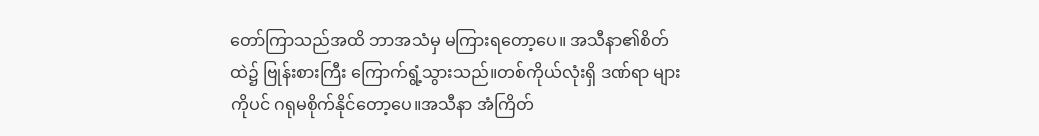တော်ကြာသည်အထိ ဘာအသံမှ မကြားရတော့ပေ။ အသီနာ၏စိတ်ထဲ၌ ဗြုန်းစားကြီး ကြောက်ရွံ့သွားသည်။တစ်ကိုယ်လုံးရှိ ဒဏ်ရာ များကိုပင် ဂရုမစိုက်နိုင်တော့ပေ။အသီနာ အံကြိတ်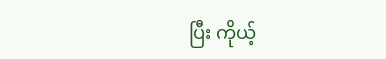ပြီး ကိုယ့်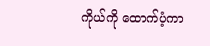ကိုယ်ကို ထောက်ပံ့ကာ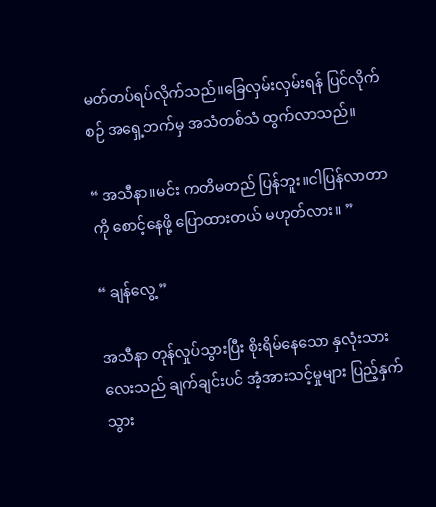မတ်တပ်ရပ်လိုက်သည်။ခြေလှမ်းလှမ်းရန် ပြင်လိုက်စဉ် အရှေ့ဘက်မှ အသံတစ်သံ ထွက်လာသည်။

“ အသီနာ။မင်း ကတိမတည် ပြန်ဘူး။ငါပြန်လာတာကို စောင့်နေဖို့ ပြောထားတယ် မဟုတ်လား။ ”

“ ချန်လွေ့ ”

အသီနာ တုန်လှုပ်သွားပြီး စိုးရိမ်နေသော နှလုံးသားလေးသည် ချက်ချင်းပင် အံ့အားသင့်မှုများ ပြည့်နှက်သွား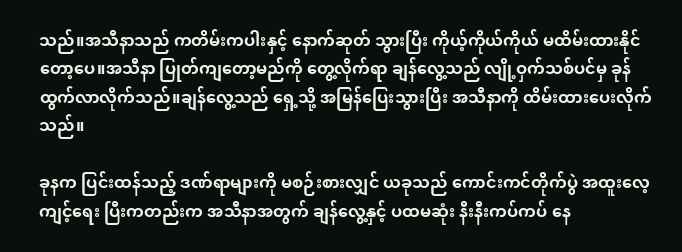သည်။အသီနာသည် ကတိမ်းကပါးနှင့် နောက်ဆုတ် သွားပြီး ကိုယ့်ကိုယ်ကိုယ် မထိမ်းထားနိုင်တော့ပေ။အသီနာ ပြုတ်ကျတော့မည်ကို တွေ့လိုက်ရာ ချန်လွေ့သည် လျို့ဝှက်သစ်ပင်မှ ခုန်ထွက်လာလိုက်သည်။ချန်လွေ့သည် ရှေ့သို့ အမြန်ပြေးသွားပြီး အသီနာကို ထိမ်းထားပေးလိုက်သည်။

ခုနက ပြင်းထန်သည့် ဒဏ်ရာများကို မစဉ်းစားလျှင် ယခုသည် ကောင်းကင်တိုက်ပွဲ အထူးလေ့ကျင့်ရေး ပြီးကတည်းက အသီနာအတွက် ချန်လွေ့နှင့် ပထမဆုံး နီးနီးကပ်ကပ် နေ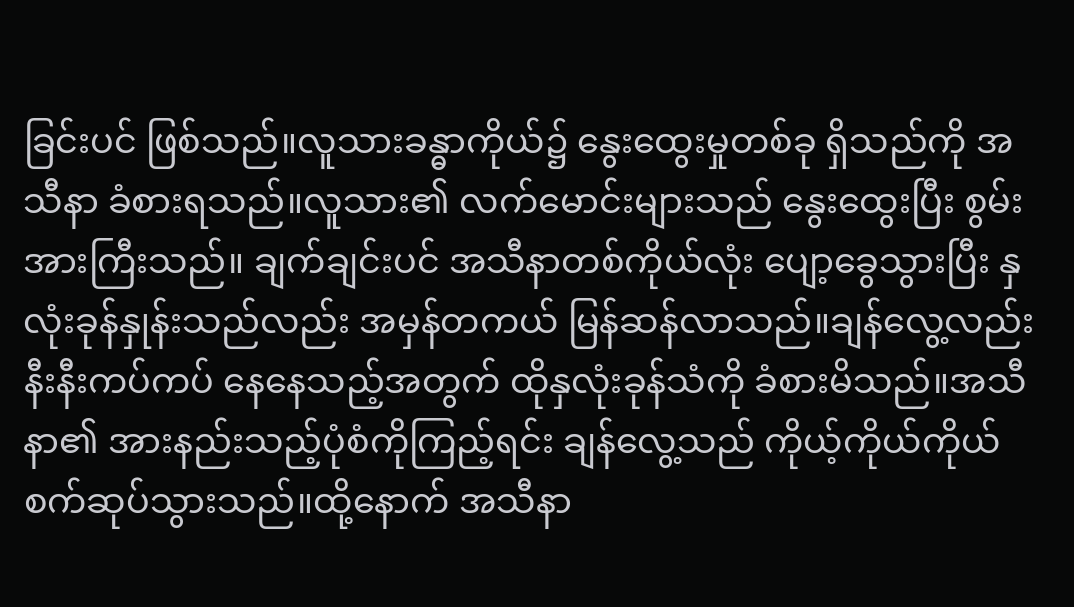ခြင်းပင် ဖြစ်သည်။လူသားခန္ဓာကိုယ်၌ နွေးထွေးမှုတစ်ခု ရှိသည်ကို အသီနာ ခံစားရသည်။လူသား၏ လက်မောင်းများသည် နွေးထွေးပြီး စွမ်းအားကြီးသည်။ ချက်ချင်းပင် အသီနာတစ်ကိုယ်လုံး ပျော့ခွေသွားပြီး နှလုံးခုန်နှုန်းသည်လည်း အမှန်တကယ် မြန်ဆန်လာသည်။ချန်လွေ့လည်း နီးနီးကပ်ကပ် နေနေသည့်အတွက် ထိုနှလုံးခုန်သံကို ခံစားမိသည်။အသီနာ၏ အားနည်းသည့်ပုံစံကိုကြည့်ရင်း ချန်လွေ့သည် ကိုယ့်ကိုယ်ကိုယ် စက်ဆုပ်သွားသည်။ထို့နောက် အသီနာ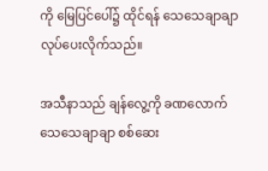ကို မြေပြင်ပေါ်၌ ထိုင်ရန် သေသေချာချာ လုပ်ပေးလိုက်သည်။

အသီနာသည် ချန်လွေ့ကို ခဏလောက် သေသေချာချာ စစ်ဆေး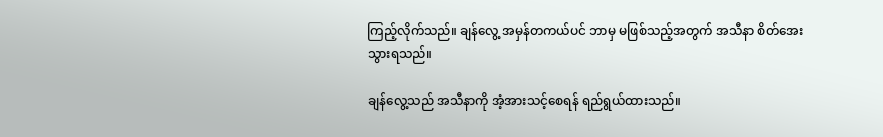ကြည့်လိုက်သည်။ ချန်လွေ့ အမှန်တကယ်ပင် ဘာမှ မဖြစ်သည့်အတွက် အသီနာ စိတ်အေးသွားရသည်။

ချန်လွေ့သည် အသီနာကို အံ့အားသင့်စေရန် ရည်ရွယ်ထားသည်။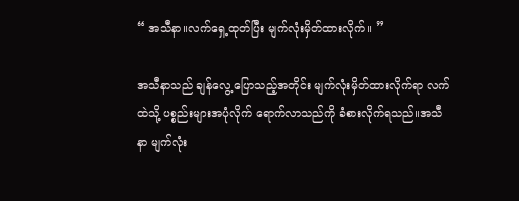“ အသီနာ။လက်ရှေ့ထုတ်ပြီး မျက်လုံးမှိတ်ထားလိုက်။ ”

အသီနာသည် ချန်လွေ့ ပြောသည့်အတိုင်း မျက်လုံးမှိတ်ထားလိုက်ရာ လက်ထဲသို့ ပစ္စည်းများအပုံလိုက် ရောက်လာသည်ကို ခံစားလိုက်ရသည်။အသီနာ မျက်လုံး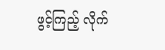ဖွင့်ကြည့် လိုက်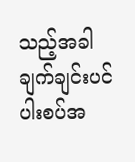သည့်အခါ ချက်ချင်းပင် ပါးစပ်အ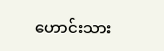ဟောင်းသား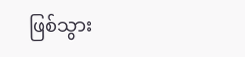ဖြစ်သွား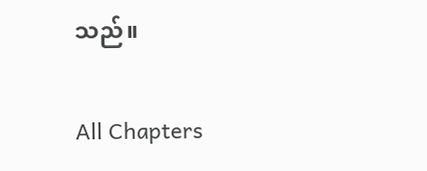သည်။

All Chapters